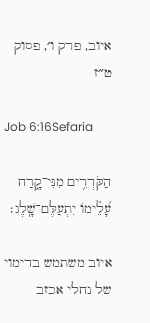איוב, פרק ו׳, פסוק ט״ז

Job 6:16Sefaria

הַקֹּדְרִ֥ים מִנִּי־קָ֑רַח עָ֝לֵ֗ימוֹ יִתְעַלֶּם־שָֽׁלֶג׃

איוב משתמש בדימוי של נחלי אכזב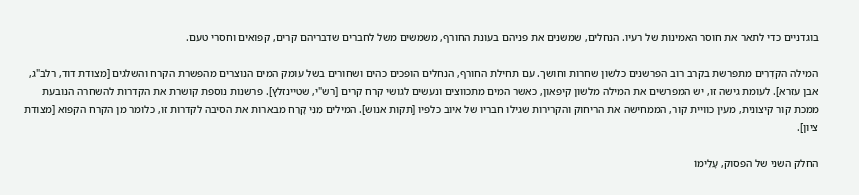בוגדניים כדי לתאר את חוסר האמינות של רעיו. הנחלים, שמשנים את פניהם בעונת החורף, משמשים משל לחברים שדבריהם קרים, קפואים וחסרי טעם.

המילה הקֹּדְרִים מתפרשת בקרב רוב הפרשנים כלשון שחרות וחושך. עם תחילת החורף, הנחלים הופכים כהים ושחורים בשל עומק המים הנוצרים מהפשרת הקרח והשלגים [מצודת דוד, רלב"ג, אבן עזרא]. לעומת גישה זו, יש המפרשים את המילה מלשון קיפאון, כאשר המים מתכווצים ונעשים לגושי קרח קרים [רש"י, שטיינזלץ]. פרשנות נוספת קושרת את הקדרות להשחרה הנובעת ממכת קור קיצונית, מעין כוויית קור, הממחישה את הריחוק והקרירות שגילו חבריו של איוב כלפיו [תקות אנוש]. המילים מִנִּי קָרַח מבארות את הסיבה לקדרות זו, כלומר מן הקרח הקפוא [מצודת ציון].

החלק השני של הפסוק, עָלֵימוֹ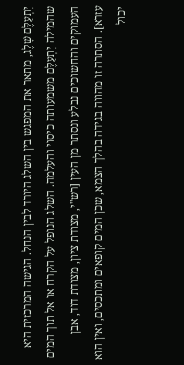יִתְעַלֶּם שָׁלֶג, מתאר את המפגש בין השלג היורד לבין הנחל. הגישה המרכזית היא שהמילה יִתְעַלֶּם משמעותה כיסוי והעלמה. השלג הנופל על הקרח או אל תוך המים העמוקים והחשוכים נבלע ונסתר מן העין [רש"י, מצודת ציון, מצודת דוד, אבן עזרא]. הסתרה זו מהווה בגידה בהלך הצמא, שכן המים קופאים ומתכסים, ואין הוא יכול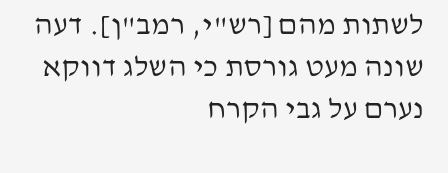לשתות מהם [רש"י, רמב"ן]. דעה שונה מעט גורסת כי השלג דווקא נערם על גבי הקרח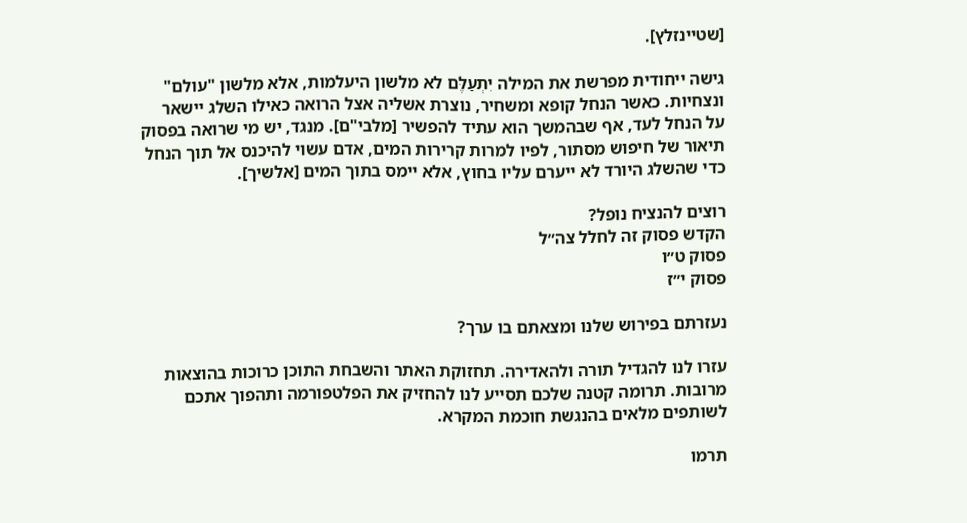[שטיינזלץ].

גישה ייחודית מפרשת את המילה יִתְעַלֶּם לא מלשון היעלמות, אלא מלשון "עולם" ונצחיות. כאשר הנחל קופא ומשחיר, נוצרת אשליה אצל הרואה כאילו השלג יישאר על הנחל לעד, אף שבהמשך הוא עתיד להפשיר [מלבי"ם]. מנגד, יש מי שרואה בפסוק תיאור של חיפוש מסתור, לפיו למרות קרירות המים, אדם עשוי להיכנס אל תוך הנחל כדי שהשלג היורד לא ייערם עליו בחוץ, אלא יימס בתוך המים [אלשיך].

רוצים להנציח נופל?
הקדש פסוק זה לחלל צה״ל
פסוק ט״ו
פסוק י״ז

נעזרתם בפירוש שלנו ומצאתם בו ערך?

עזרו לנו להגדיל תורה ולהאדירה. תחזוקת האתר והשבחת התוכן כרוכות בהוצאות מרובות. תרומה קטנה שלכם תסייע לנו להחזיק את הפלטפורמה ותהפוך אתכם לשותפים מלאים בהנגשת חוכמת המקרא.

תרמו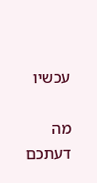עכשיו

מה דעתכם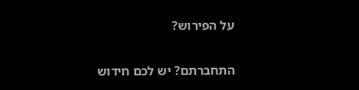על הפירוש?

התחברתם? יש לכם חידוש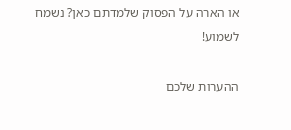או הארה על הפסוק שלמדתם כאן? נשמח לשמוע!

ההערות שלכם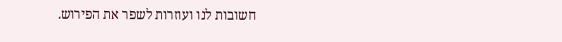חשובות לנו ועוזרות לשפר את הפירוש.